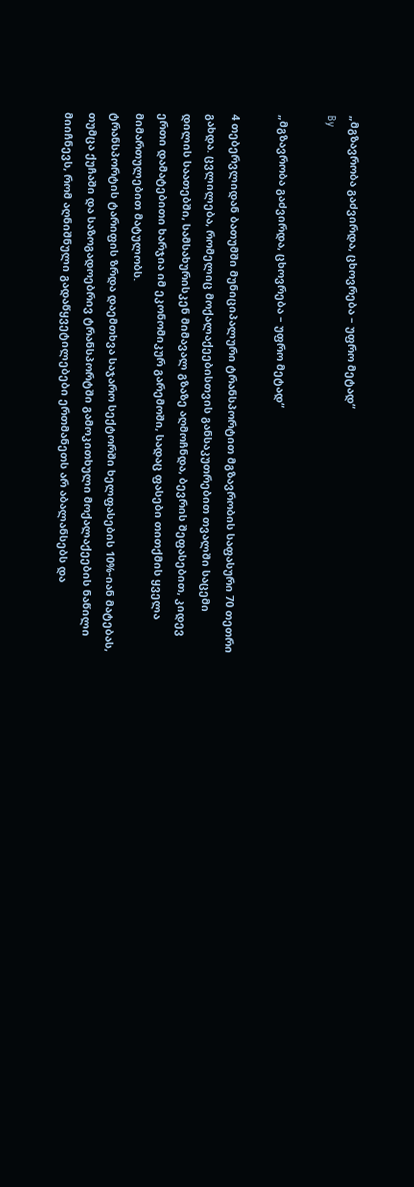„მგზავრობა გაძვირდა, ცხოვრება – უფრო მეტად“
By

„მგზავრობა გაძვირდა, ცხოვრება – უფრო მეტად“

4 თებერვლიდან ბათუმში მუნიციპალური ტრანსპორტით მგზავრობის საფასური 70 თეთრი გახდა. ცვლილება, რომელიც მოქალაქეებისთვის განსაკუთრებით თვალში საცემი დილის საათებში, სამსახურისკენ მიმავალ გზაზე აღმოჩნდა, ბევრის შეფასებით, კიდევ ერთი დამატებითი ხარჯია იმ ეკონომიკურ გარემოში, სადაც ფასები თითქმის ყველა მიმართულებით მატულობს.
ტრანსპორტის ტარიფის ზრდა დაემთხვა საჯარო სექტორში ხელფასების 10%-იან მატებას, თუმცა ქუჩაში და საზოგადოებრივ ტრანსპორტში გამოკითხული მოქალაქეების ნაწილი მიიჩნევს, რომ აღნიშნული გადაწყვეტილებები ერთმანეთს არ აბალანსებს და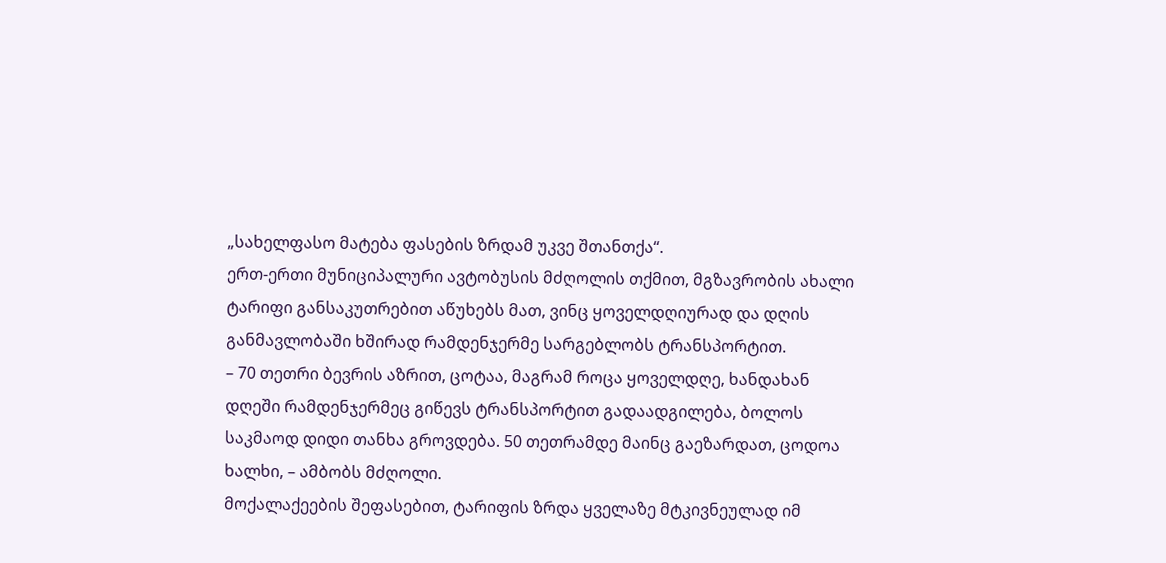„სახელფასო მატება ფასების ზრდამ უკვე შთანთქა“.
ერთ-ერთი მუნიციპალური ავტობუსის მძღოლის თქმით, მგზავრობის ახალი ტარიფი განსაკუთრებით აწუხებს მათ, ვინც ყოველდღიურად და დღის განმავლობაში ხშირად რამდენჯერმე სარგებლობს ტრანსპორტით.
– 70 თეთრი ბევრის აზრით, ცოტაა, მაგრამ როცა ყოველდღე, ხანდახან დღეში რამდენჯერმეც გიწევს ტრანსპორტით გადაადგილება, ბოლოს საკმაოდ დიდი თანხა გროვდება. 50 თეთრამდე მაინც გაეზარდათ, ცოდოა ხალხი, – ამბობს მძღოლი.
მოქალაქეების შეფასებით, ტარიფის ზრდა ყველაზე მტკივნეულად იმ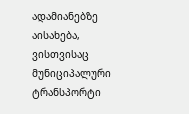ადამიანებზე აისახება, ვისთვისაც მუნიციპალური ტრანსპორტი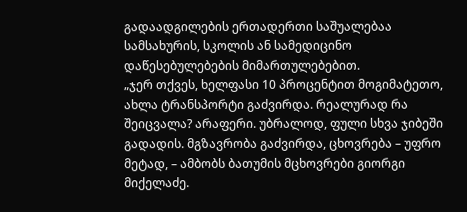გადაადგილების ერთადერთი საშუალებაა სამსახურის, სკოლის ან სამედიცინო დაწესებულებების მიმართულებებით.
„ჯერ თქვეს, ხელფასი 10 პროცენტით მოგიმატეთო, ახლა ტრანსპორტი გაძვირდა. რეალურად რა შეიცვალა? არაფერი. უბრალოდ, ფული სხვა ჯიბეში გადადის. მგზავრობა გაძვირდა, ცხოვრება – უფრო მეტად, – ამბობს ბათუმის მცხოვრები გიორგი მიქელაძე.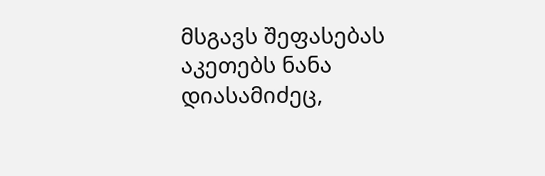მსგავს შეფასებას აკეთებს ნანა დიასამიძეც,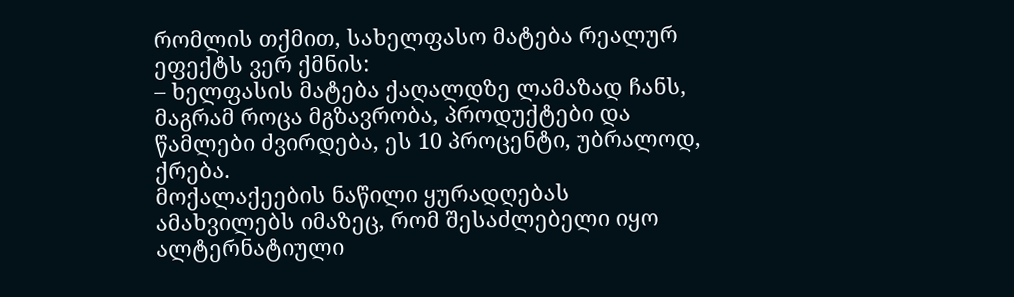რომლის თქმით, სახელფასო მატება რეალურ ეფექტს ვერ ქმნის:
– ხელფასის მატება ქაღალდზე ლამაზად ჩანს, მაგრამ როცა მგზავრობა, პროდუქტები და წამლები ძვირდება, ეს 10 პროცენტი, უბრალოდ, ქრება.
მოქალაქეების ნაწილი ყურადღებას ამახვილებს იმაზეც, რომ შესაძლებელი იყო ალტერნატიული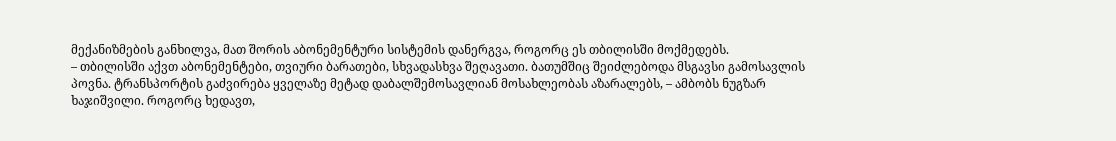მექანიზმების განხილვა, მათ შორის აბონემენტური სისტემის დანერგვა, როგორც ეს თბილისში მოქმედებს.
– თბილისში აქვთ აბონემენტები, თვიური ბარათები, სხვადასხვა შეღავათი. ბათუმშიც შეიძლებოდა მსგავსი გამოსავლის პოვნა. ტრანსპორტის გაძვირება ყველაზე მეტად დაბალშემოსავლიან მოსახლეობას აზარალებს, – ამბობს ნუგზარ ხაჯიშვილი. როგორც ხედავთ,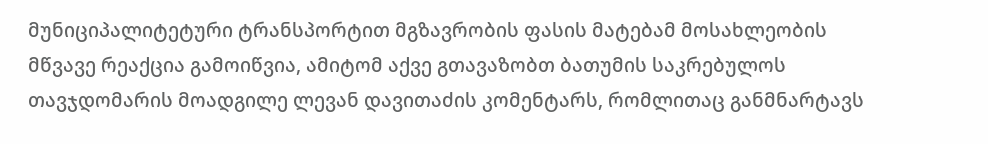მუნიციპალიტეტური ტრანსპორტით მგზავრობის ფასის მატებამ მოსახლეობის მწვავე რეაქცია გამოიწვია, ამიტომ აქვე გთავაზობთ ბათუმის საკრებულოს თავჯდომარის მოადგილე ლევან დავითაძის კომენტარს, რომლითაც განმნარტავს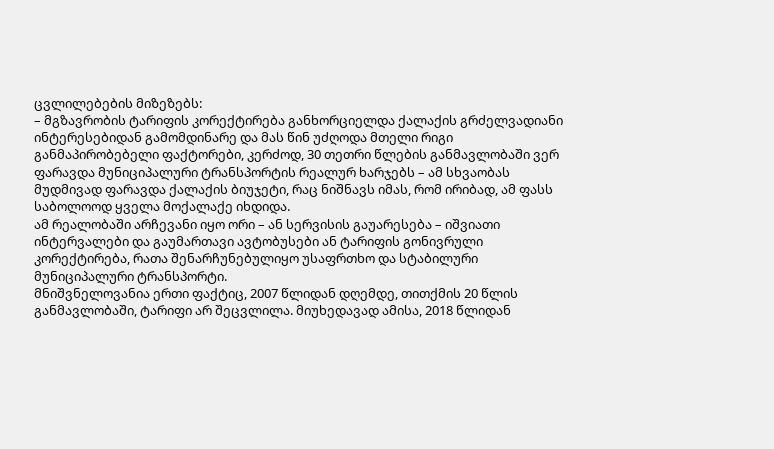ცვლილებების მიზეზებს:
– მგზავრობის ტარიფის კორექტირება განხორციელდა ქალაქის გრძელვადიანი ინტერესებიდან გამომდინარე და მას წინ უძღოდა მთელი რიგი განმაპირობებელი ფაქტორები, კერძოდ, 30 თეთრი წლების განმავლობაში ვერ ფარავდა მუნიციპალური ტრანსპორტის რეალურ ხარჯებს – ამ სხვაობას მუდმივად ფარავდა ქალაქის ბიუჯეტი, რაც ნიშნავს იმას, რომ ირიბად, ამ ფასს საბოლოოდ ყველა მოქალაქე იხდიდა.
ამ რეალობაში არჩევანი იყო ორი – ან სერვისის გაუარესება – იშვიათი ინტერვალები და გაუმართავი ავტობუსები ან ტარიფის გონივრული კორექტირება, რათა შენარჩუნებულიყო უსაფრთხო და სტაბილური მუნიციპალური ტრანსპორტი.
მნიშვნელოვანია ერთი ფაქტიც, 2007 წლიდან დღემდე, თითქმის 20 წლის განმავლობაში, ტარიფი არ შეცვლილა. მიუხედავად ამისა, 2018 წლიდან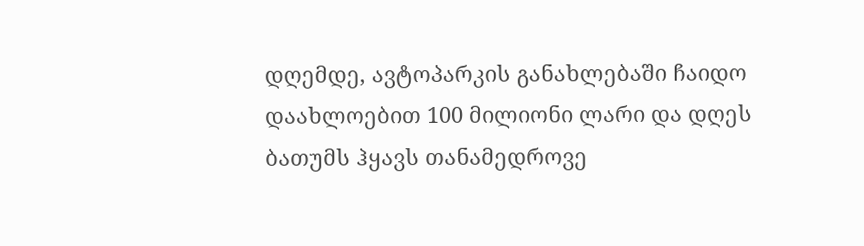დღემდე, ავტოპარკის განახლებაში ჩაიდო დაახლოებით 100 მილიონი ლარი და დღეს ბათუმს ჰყავს თანამედროვე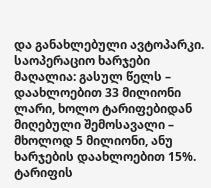და განახლებული ავტოპარკი.
საოპერაციო ხარჯები მაღალია: გასულ წელს – დაახლოებით 33 მილიონი ლარი, ხოლო ტარიფებიდან მიღებული შემოსავალი – მხოლოდ 5 მილიონი, ანუ ხარჯების დაახლოებით 15%. ტარიფის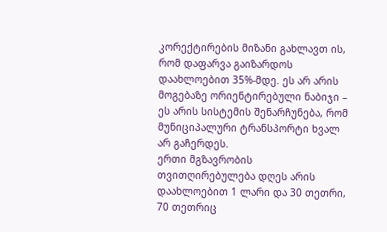კორექტირების მიზანი გახლავთ ის, რომ დაფარვა გაიზარდოს დაახლოებით 35%-მდე. ეს არ არის მოგებაზე ორიენტირებული ნაბიჯი – ეს არის სისტემის შენარჩუნება, რომ მუნიციპალური ტრანსპორტი ხვალ არ გაჩერდეს.
ერთი მგზავრობის თვითღირებულება დღეს არის დაახლოებით 1 ლარი და 30 თეთრი, 70 თეთრიც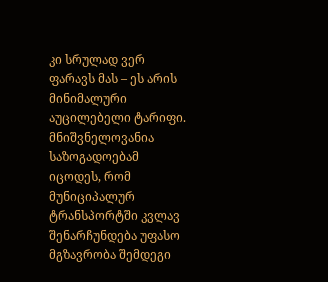კი სრულად ვერ ფარავს მას – ეს არის მინიმალური აუცილებელი ტარიფი.
მნიშვნელოვანია საზოგადოებამ იცოდეს, რომ მუნიციპალურ ტრანსპორტში კვლავ შენარჩუნდება უფასო მგზავრობა შემდეგი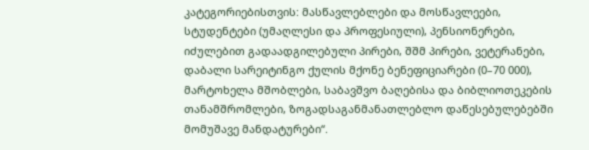კატეგორიებისთვის: მასწავლებლები და მოსწავლეები, სტუდენტები (უმაღლესი და პროფესიული), პენსიონერები, იძულებით გადაადგილებული პირები, შშმ პირები, ვეტერანები, დაბალი სარეიტინგო ქულის მქონე ბენეფიციარები (0–70 000), მარტოხელა მშობლები, საბავშვო ბაღებისა და ბიბლიოთეკების თანამშრომლები, ზოგადსაგანმანათლებლო დაწესებულებებში მომუშავე მანდატურები“.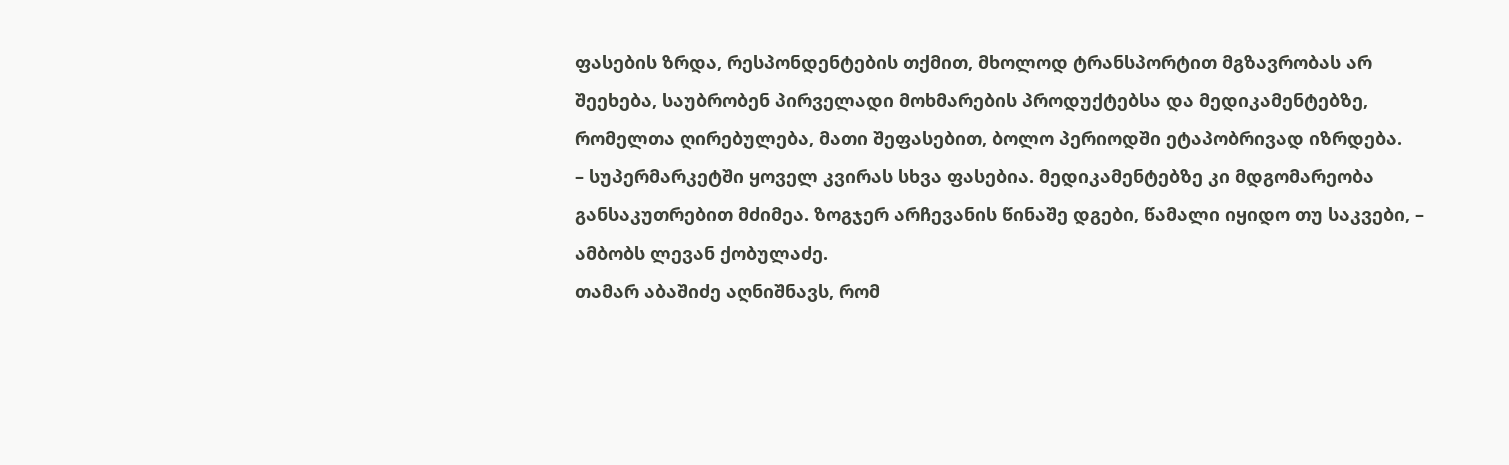ფასების ზრდა, რესპონდენტების თქმით, მხოლოდ ტრანსპორტით მგზავრობას არ შეეხება, საუბრობენ პირველადი მოხმარების პროდუქტებსა და მედიკამენტებზე, რომელთა ღირებულება, მათი შეფასებით, ბოლო პერიოდში ეტაპობრივად იზრდება.
– სუპერმარკეტში ყოველ კვირას სხვა ფასებია. მედიკამენტებზე კი მდგომარეობა განსაკუთრებით მძიმეა. ზოგჯერ არჩევანის წინაშე დგები, წამალი იყიდო თუ საკვები, – ამბობს ლევან ქობულაძე.
თამარ აბაშიძე აღნიშნავს, რომ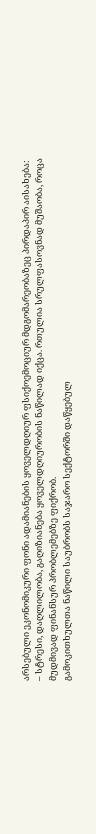არსებული ეკონომიკური ფონი ადამიანების ყოველდღიურ ფსიქოემოციურ მდგომარეობაზეც პირდაპირ აისახება:
– სტრესი, დაღლილობა, გაღიზიანება ყოველდღიურობის ნაწილად იქცა. რთულია სრულფასოვნად მუშაობა, როცა მუდმივად ფინანსურ პრობლემებზე ფიქრობ.
გამოკითხულთა ნაწილი საუბრობს საჯარო სექტორში დაწყებულ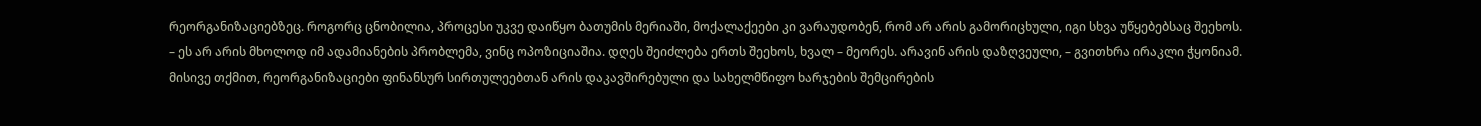რეორგანიზაციებზეც. როგორც ცნობილია, პროცესი უკვე დაიწყო ბათუმის მერიაში, მოქალაქეები კი ვარაუდობენ, რომ არ არის გამორიცხული, იგი სხვა უწყებებსაც შეეხოს.
– ეს არ არის მხოლოდ იმ ადამიანების პრობლემა, ვინც ოპოზიციაშია. დღეს შეიძლება ერთს შეეხოს, ხვალ – მეორეს. არავინ არის დაზღვეული, – გვითხრა ირაკლი ჭყონიამ.
მისივე თქმით, რეორგანიზაციები ფინანსურ სირთულეებთან არის დაკავშირებული და სახელმწიფო ხარჯების შემცირების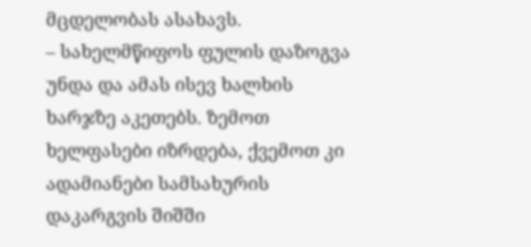მცდელობას ასახავს.
– სახელმწიფოს ფულის დაზოგვა უნდა და ამას ისევ ხალხის ხარჯზე აკეთებს. ზემოთ ხელფასები იზრდება, ქვემოთ კი ადამიანები სამსახურის დაკარგვის შიშში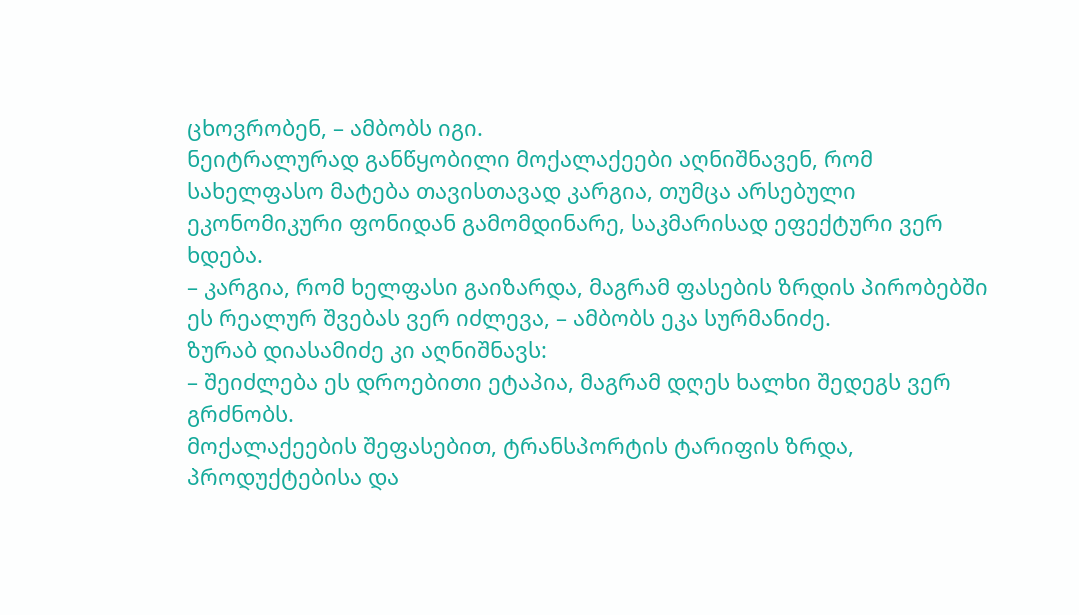ცხოვრობენ, – ამბობს იგი.
ნეიტრალურად განწყობილი მოქალაქეები აღნიშნავენ, რომ სახელფასო მატება თავისთავად კარგია, თუმცა არსებული ეკონომიკური ფონიდან გამომდინარე, საკმარისად ეფექტური ვერ ხდება.
– კარგია, რომ ხელფასი გაიზარდა, მაგრამ ფასების ზრდის პირობებში ეს რეალურ შვებას ვერ იძლევა, – ამბობს ეკა სურმანიძე.
ზურაბ დიასამიძე კი აღნიშნავს:
– შეიძლება ეს დროებითი ეტაპია, მაგრამ დღეს ხალხი შედეგს ვერ გრძნობს.
მოქალაქეების შეფასებით, ტრანსპორტის ტარიფის ზრდა, პროდუქტებისა და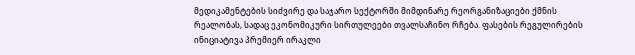მედიკამენტების სიძვირე და საჯარო სექტორში მიმდინარე რეორგანიზაციები ქმნის რეალობას, სადაც ეკონომიკური სირთულეები თვალსაჩინო რჩება. ფასების რეგულირების ინიციატივა პრემიერ ირაკლი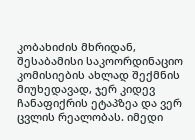კობახიძის მხრიდან, შესაბამისი საკოორდინაციო კომისიების ახლად შექმნის მიუხედავად, ჯერ კიდევ ჩანაფიქრის ეტაპზეა და ვერ ცვლის რეალობას. იმედი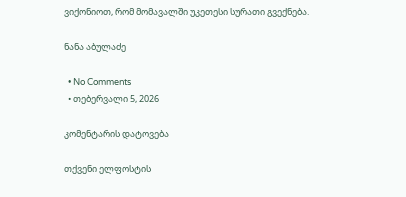ვიქონიოთ, რომ მომავალში უკეთესი სურათი გვექნება.

ნანა აბულაძე

  • No Comments
  • თებერვალი 5, 2026

კომენტარის დატოვება

თქვენი ელფოსტის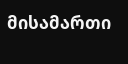მისამართი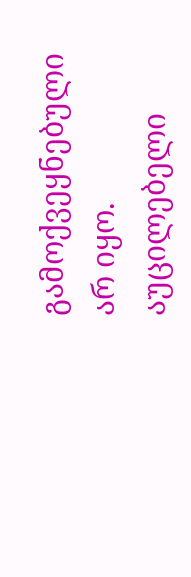გამოქვეყნებული არ იყო. აუცილებელი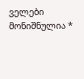ველები მონიშნულია *